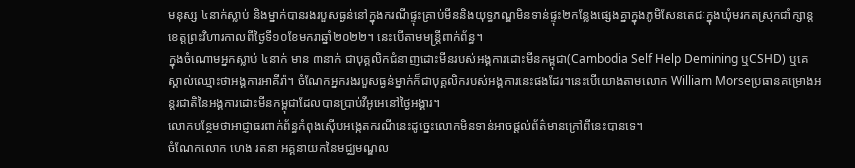មនុស្ស ៤នាក់ស្លាប់ និងម្នាក់បានរងរបួសធ្ងន់នៅក្នុងករណីផ្ទុះគ្រាប់មីននិងយុទ្ធភណ្ឌមិនទាន់ផ្ទុះ២កន្លែងផ្សេងគ្នាក្នុងភូមិសែនតេជៈក្នុងឃុំមរកតស្រុកជាំក្សាន្តខេត្តព្រះវិហារកាលពីថ្ងៃទី១០ខែមករាឆ្នាំ២០២២។ នេះបើតាមមន្រ្តីពាក់ព័ន្ធ។
ក្នុងចំណោមអ្នកស្លាប់ ៤នាក់ មាន ៣នាក់ ជាបុគ្គលិកជំនាញដោះមីនរបស់អង្គការដោះមីនកម្ពុជា(Cambodia Self Help Demining ឬCSHD) ឬគេស្គាល់ឈ្មោះថាអង្គការអាគីរ៉ា។ ចំណែកអ្នករងរបួសធ្ងន់ម្នាក់ក៏ជាបុគ្គលិករបស់អង្គការនេះផងដែរ។នេះបើយោងតាមលោក William Morseប្រធានគម្រោងអន្តរជាតិនៃអង្គការដោះមីនកម្ពុជាដែលបានប្រាប់វីអូអេនៅថ្ងៃអង្គារ។
លោកបន្ថែមថាអាជ្ញាធរពាក់ព័ន្ធកំពុងស៊ើបអង្កេតករណីនេះដូច្នេះលោកមិនទាន់អាចផ្តល់ព័ត៌មានក្រៅពីនេះបានទេ។
ចំណែកលោក ហេង រតនា អគ្គនាយកនៃមជ្ឈមណ្ឌល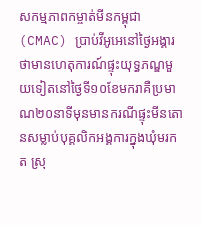សកម្មភាពកម្ចាត់មីនកម្ពុជា (CMAC) ប្រាប់វីអូអេនៅថ្ងៃអង្គារថាមានហេតុការណ៍ផ្ទុះយុទ្ធភណ្ឌមួយទៀតនៅថ្ងៃទី១០ខែមករាគឺប្រមាណ២០នាទីមុនមានករណីផ្ទុះមីនតោនសម្លាប់បុគ្គលិកអង្គការក្នុងឃុំមរកត ស្រុ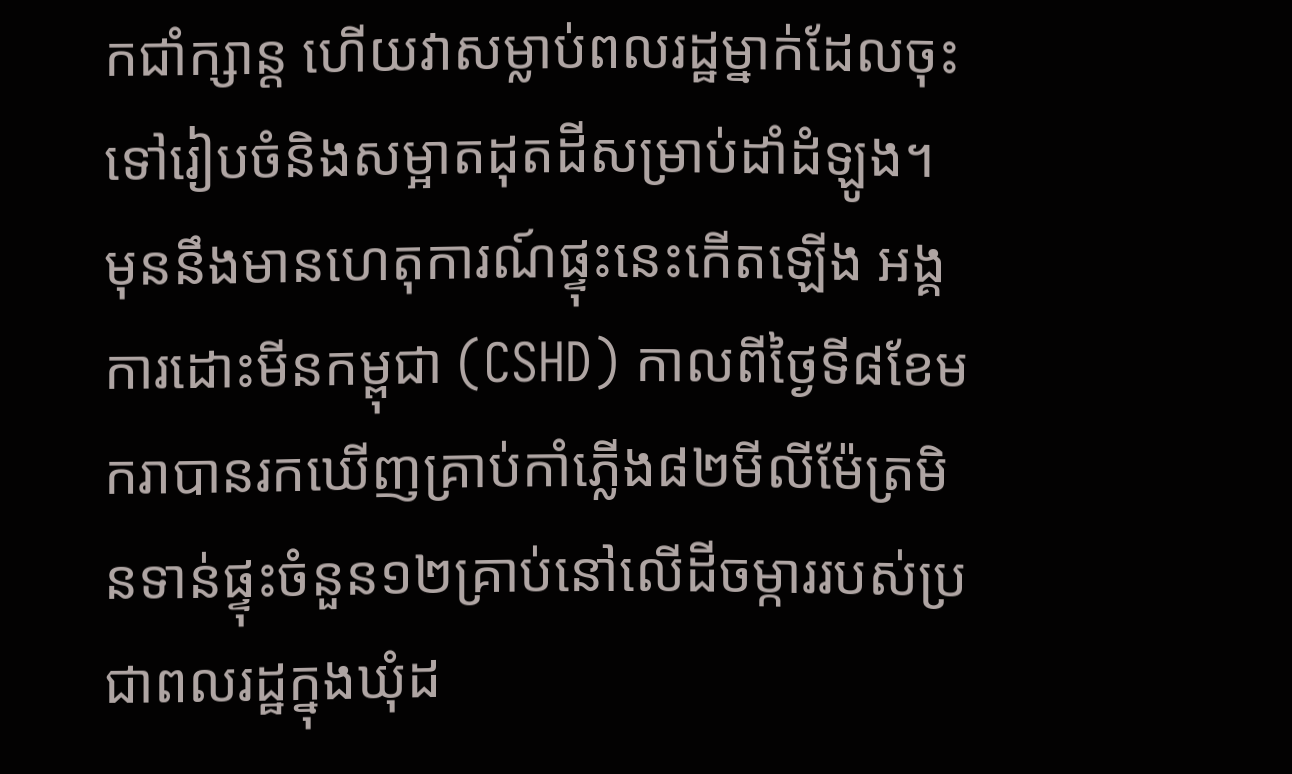កជាំក្សាន្ត ហើយវាសម្លាប់ពលរដ្ឋម្នាក់ដែលចុះទៅរៀបចំនិងសម្អាតដុតដីសម្រាប់ដាំដំឡូង។
មុននឹងមានហេតុការណ៍ផ្ទុះនេះកើតឡើង អង្គការដោះមីនកម្ពុជា (CSHD) កាលពីថ្ងៃទី៨ខែមករាបានរកឃើញគ្រាប់កាំភ្លើង៨២មីលីម៉ែត្រមិនទាន់ផ្ទុះចំនួន១២គ្រាប់នៅលើដីចម្ការរបស់ប្រជាពលរដ្ឋក្នុងឃុំដ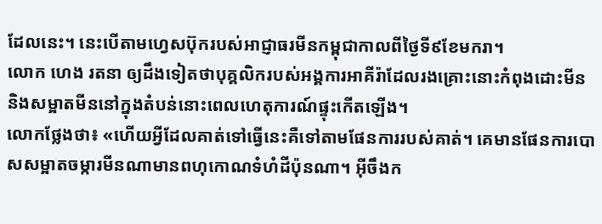ដែលនេះ។ នេះបើតាមហ្វេសប៊ុករបស់អាជ្ញាធរមីនកម្ពុជាកាលពីថ្ងៃទី៩ខែមករា។
លោក ហេង រតនា ឲ្យដឹងទៀតថាបុគ្គលិករបស់អង្គការអាគីរ៉ាដែលរងគ្រោះនោះកំពុងដោះមីននិងសម្អាតមីននៅក្នុងតំបន់នោះពេលហេតុការណ៍ផ្ទុះកើតឡើង។
លោកថ្លែងថា៖ «ហើយអ្វីដែលគាត់ទៅធ្វើនេះគឺទៅតាមផែនការរបស់គាត់។ គេមានផែនការបោសសម្អាតចម្ការមីនណាមានពហុកោណទំហំដីប៉ុនណា។ អ៊ីចឹងក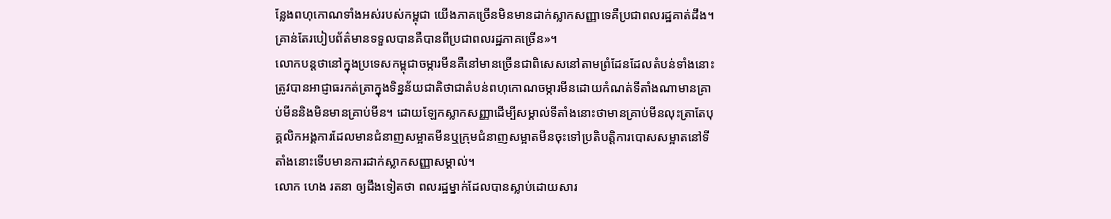ន្លែងពហុកោណទាំងអស់របស់កម្ពុជា យើងភាគច្រើនមិនមានដាក់ស្លាកសញ្ញាទេគឺប្រជាពលរដ្ឋគាត់ដឹង។ គ្រាន់តែរបៀបព័ត៌មានទទួលបានគឺបានពីប្រជាពលរដ្ឋភាគច្រើន»។
លោកបន្តថានៅក្នុងប្រទេសកម្ពុជាចម្ការមីនគឺនៅមានច្រើនជាពិសេសនៅតាមព្រំដែនដែលតំបន់ទាំងនោះត្រូវបានអាជ្ញាធរកត់ត្រាក្នុងទិន្នន័យជាតិថាជាតំបន់ពហុកោណចម្ការមីនដោយកំណត់ទីតាំងណាមានគ្រាប់មីននិងមិនមានគ្រាប់មីន។ ដោយឡែកស្លាកសញ្ញាដើម្បីសម្គាល់ទីតាំងនោះថាមានគ្រាប់មីនលុះត្រាតែបុគ្គលិកអង្គការដែលមានជំនាញសម្អាតមីនឬក្រុមជំនាញសម្អាតមីនចុះទៅប្រតិបត្តិការបោសសម្អាតនៅទីតាំងនោះទើបមានការដាក់ស្លាកសញ្ញាសម្គាល់។
លោក ហេង រតនា ឲ្យដឹងទៀតថា ពលរដ្ឋម្នាក់ដែលបានស្លាប់ដោយសារ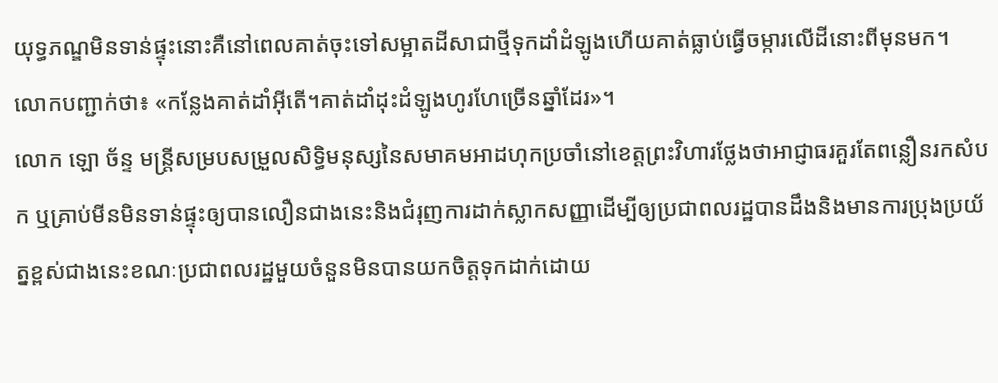យុទ្ធភណ្ឌមិនទាន់ផ្ទុះនោះគឺនៅពេលគាត់ចុះទៅសម្អាតដីសាជាថ្មីទុកដាំដំឡូងហើយគាត់ធ្លាប់ធ្វើចម្ការលើដីនោះពីមុនមក។
លោកបញ្ជាក់ថា៖ «កន្លែងគាត់ដាំអ៊ីតើ។គាត់ដាំដុះដំឡូងហូរហែច្រើនឆ្នាំដែរ»។
លោក ឡោ ច័ន្ទ មន្ត្រីសម្របសម្រួលសិទ្ធិមនុស្សនៃសមាគមអាដហុកប្រចាំនៅខេត្តព្រះវិហារថ្លែងថាអាជ្ញាធរគួរតែពន្លឿនរកសំបក ឬគ្រាប់មីនមិនទាន់ផ្ទុះឲ្យបានលឿនជាងនេះនិងជំរុញការដាក់ស្លាកសញ្ញាដើម្បីឲ្យប្រជាពលរដ្ឋបានដឹងនិងមានការប្រុងប្រយ័ត្នខ្ពស់ជាងនេះខណៈប្រជាពលរដ្ឋមួយចំនួនមិនបានយកចិត្តទុកដាក់ដោយ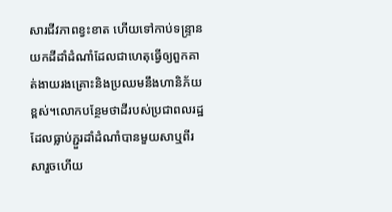សារជីវភាពខ្វះខាត ហើយទៅកាប់ទន្ទ្រានយកដីដាំដំណាំដែលជាហេតុធ្វើឲ្យពួកគាត់ងាយរងគ្រោះនិងប្រឈមនឹងហានិភ័យខ្ពស់។លោកបន្ថែមថាដីរបស់ប្រជាពលរដ្ឋដែលធ្លាប់ភ្ជួរដាំដំណាំបានមួយសាឬពីរសារួចហើយ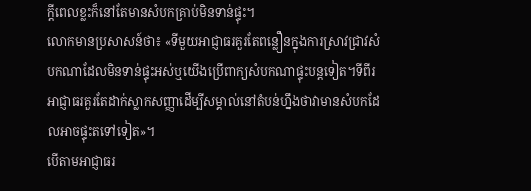ក្តីពេលខ្លះក៏នៅតែមានសំបកគ្រាប់មិនទាន់ផ្ទុះ។
លោកមានប្រសាសន៍ថា៖ «ទីមួយអាជ្ញាធរគួរតែពន្លឿនក្នុងការស្រាវជ្រាវសំបកណាដែលមិនទាន់ផ្ទុះអស់ឬយើងប្រើពាក្យសំបកណាផ្ទុះបន្តទៀត។ទីពីរ អាជ្ញាធរគួរតែដាក់ស្លាកសញ្ញាដើម្បីសម្គាល់នៅតំបន់ហ្នឹងថាវាមានសំបកដែលអាចផ្ទុះតទៅទៀត»។
បើតាមអាជ្ញាធរ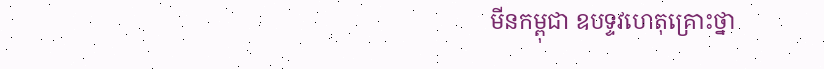មីនកម្ពុជា ឧបទ្ទវហេតុគ្រោះថ្នា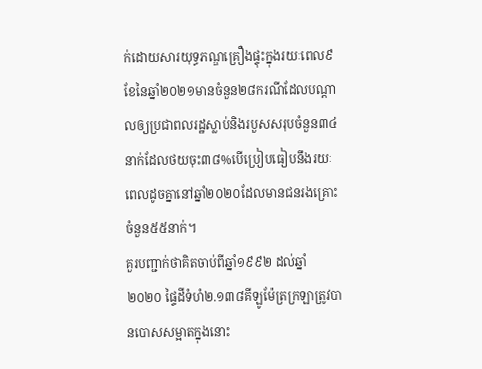ក់ដោយសារយុទ្ធភណ្ឌគ្រឿងផ្ទុះក្នុងរយៈពេល៩ខែនៃឆ្នាំ២០២១មានចំនួន២៨ករណីដែលបណ្តាលឲ្យប្រជាពលរដ្ឋស្លាប់និងរបួសសរុបចំនួន៣៤នាក់ដែលថយចុះ៣៨%បើប្រៀបធៀបនឹងរយៈពេលដូចគ្នានៅឆ្នាំ២០២០ដែលមានជនរងគ្រោះចំនួន៥៥នាក់។
គួរបញ្ជាក់ថាគិតចាប់ពីឆ្នាំ១៩៩២ ដល់ឆ្នាំ ២០២០ ផ្ទៃដីទំហំ២.១៣៨គីឡូម៉ែត្រក្រឡាត្រូវបានបោសសម្អាតក្នុងនោះ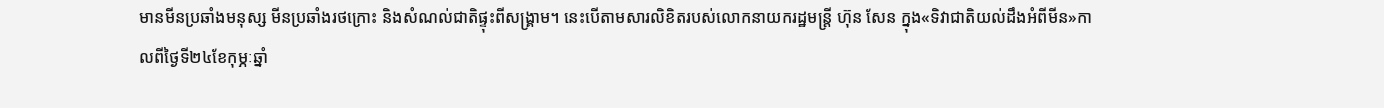មានមីនប្រឆាំងមនុស្ស មីនប្រឆាំងរថក្រោះ និងសំណល់ជាតិផ្ទុះពីសង្គ្រាម។ នេះបើតាមសារលិខិតរបស់លោកនាយករដ្ឋមន្ត្រី ហ៊ុន សែន ក្នុង«ទិវាជាតិយល់ដឹងអំពីមីន»កាលពីថ្ងៃទី២៤ខែកុម្ភៈឆ្នាំ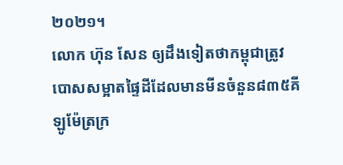២០២១។
លោក ហ៊ុន សែន ឲ្យដឹងទៀតថាកម្ពុជាត្រូវបោសសម្អាតផ្ទៃដីដែលមានមីនចំនួន៨៣៥គីឡូម៉ែត្រក្រ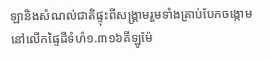ឡានិងសំណល់ជាតិផ្ទុះពីសង្គ្រាមរួមទាំងគ្រាប់បែកចង្កោមនៅលើកផ្ទៃដីទំហំ១.៣១៦គីឡូម៉ែ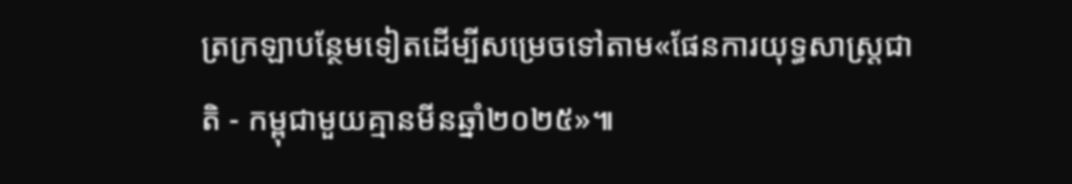ត្រក្រឡាបន្ថែមទៀតដើម្បីសម្រេចទៅតាម«ផែនការយុទ្ធសាស្រ្តជាតិ - កម្ពុជាមួយគ្មានមីនឆ្នាំ២០២៥»៕